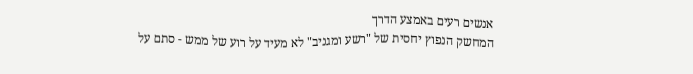אנשים רעים באמצע הדרך
המחשק הנפוץ יחסית של "רשע ומגניב" לא מעיד על רוע של ממש - סתם על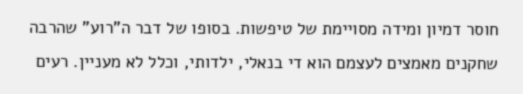חוסר דמיון ומידה מסויימת של טיפשות. בסופו של דבר ה"רוע" שהרבה שחקנים מאמצים לעצמם הוא די בנאלי, ילדותי, וכלל לא מעניין. רעים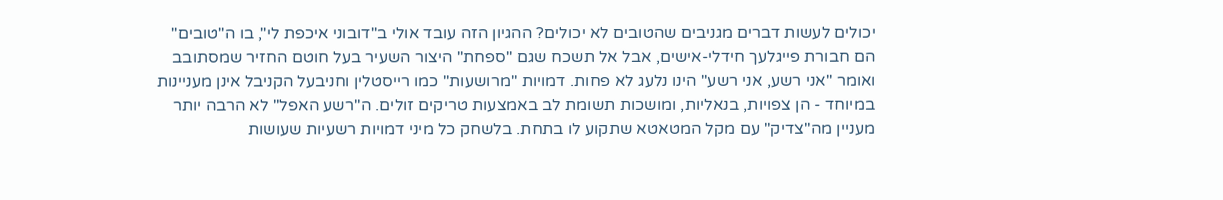יכולים לעשות דברים מגניבים שהטובים לא יכולים? ההגיון הזה עובד אולי ב"דובוני איכפת לי", בו ה"טובים" הם חבורת פייגלעך חידלי-אישים, אבל אל תשכח שגם "ספחת" היצור השעיר בעל חוטם החזיר שמסתובב ואומר "אני רשע, אני רשע" הינו נלעג לא פחות. דמויות "מרושעות" כמו רייסטלין וחניבעל הקניבל אינן מעניינות במיוחד - הן צפויות, בנאליות, ומושכות תשומת לב באמצעות טריקים זולים. ה"רשע האפל" לא הרבה יותר מעניין מה"צדיק" עם מקל המטאטא שתקוע לו בתחת. בלשחק כל מיני דמויות רשעיות שעושות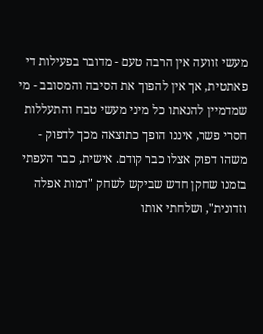מעשי זוועה אין הרבה טעם - מדובר בפעילות די פאתטית, אך אין להפוך את הסיבה והמסובב - מי שמדמיין להנאתו כל מיני מעשי טבח והתעללות חסרי פשר, איננו הופך כתוצאה מכך לדפוק - משהו דפוק אצלו כבר קודם. אישית, כבר העפתי בזמנו שחקן חדש שביקש לשחק "דמות אפלה וזדונית", ושלחתי אותו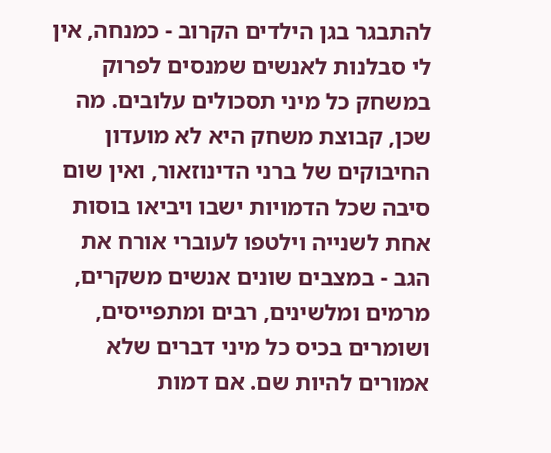להתבגר בגן הילדים הקרוב - כמנחה, אין לי סבלנות לאנשים שמנסים לפרוק במשחק כל מיני תסכולים עלובים. מה שכן, קבוצת משחק היא לא מועדון החיבוקים של ברני הדינוזאור, ואין שום סיבה שכל הדמויות ישבו ויביאו בוסות אחת לשנייה וילטפו לעוברי אורח את הגב - במצבים שונים אנשים משקרים, מרמים ומלשינים, רבים ומתפייסים, ושומרים בכיס כל מיני דברים שלא אמורים להיות שם. אם דמות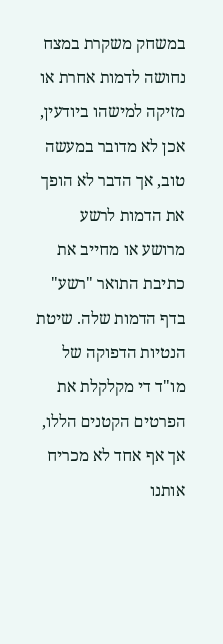במשחק משקרת במצח נחושה לדמות אחרת או מזיקה למישהו ביודעין, אכן לא מדובר במעשה טוב, אך הדבר לא הופך את הדמות לרשע מרושע או מחייב את כתיבת התואר "רשע" בדף הדמות שלה. שיטת הנטיות הדפוקה של מו"ד די מקלקלת את הפרטים הקטנים הללו, אך אף אחד לא מכריח אותנו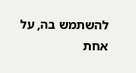להשתמש בה, על אחת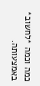כמה וכמה *לחשוב* באמצעותה.